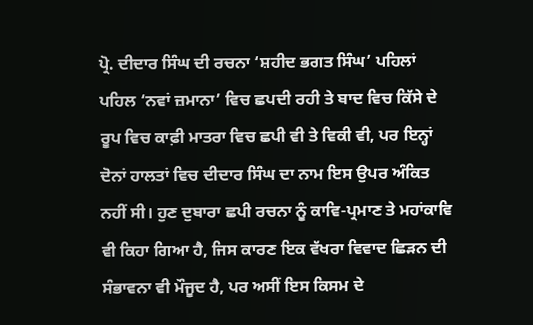ਪ੍ਰੋ. ਦੀਦਾਰ ਸਿੰਘ ਦੀ ਰਚਨਾ ‘ਸ਼ਹੀਦ ਭਗਤ ਸਿੰਘ’ ਪਹਿਲਾਂ ਪਹਿਲ ‘ਨਵਾਂ ਜ਼ਮਾਨਾ’ ਵਿਚ ਛਪਦੀ ਰਹੀ ਤੇ ਬਾਦ ਵਿਚ ਕਿੱਸੇ ਦੇ ਰੂਪ ਵਿਚ ਕਾਫ਼ੀ ਮਾਤਰਾ ਵਿਚ ਛਪੀ ਵੀ ਤੇ ਵਿਕੀ ਵੀ, ਪਰ ਇਨ੍ਹਾਂ ਦੋਨਾਂ ਹਾਲਤਾਂ ਵਿਚ ਦੀਦਾਰ ਸਿੰਘ ਦਾ ਨਾਮ ਇਸ ਉਪਰ ਅੰਕਿਤ ਨਹੀਂ ਸੀ। ਹੁਣ ਦੁਬਾਰਾ ਛਪੀ ਰਚਨਾ ਨੂੰ ਕਾਵਿ-ਪ੍ਰਮਾਣ ਤੇ ਮਹਾਂਕਾਵਿ ਵੀ ਕਿਹਾ ਗਿਆ ਹੈ, ਜਿਸ ਕਾਰਣ ਇਕ ਵੱਖਰਾ ਵਿਵਾਦ ਛਿੜਨ ਦੀ ਸੰਭਾਵਨਾ ਵੀ ਮੌਜੂਦ ਹੈ, ਪਰ ਅਸੀਂ ਇਸ ਕਿਸਮ ਦੇ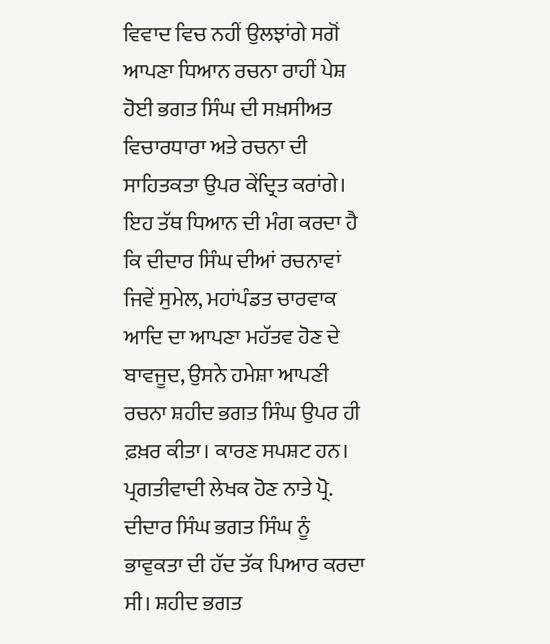ਵਿਵਾਦ ਵਿਚ ਨਹੀਂ ਉਲਝਾਂਗੇ ਸਗੋਂ ਆਪਣਾ ਧਿਆਨ ਰਚਨਾ ਰਾਹੀਂ ਪੇਸ਼ ਹੋਈ ਭਗਤ ਸਿੰਘ ਦੀ ਸਖ਼ਸੀਅਤ ਵਿਚਾਰਧਾਰਾ ਅਤੇ ਰਚਨਾ ਦੀ ਸਾਹਿਤਕਤਾ ਉਪਰ ਕੇਂਦ੍ਰਿਤ ਕਰਾਂਗੇ। ਇਹ ਤੱਥ ਧਿਆਨ ਦੀ ਮੰਗ ਕਰਦਾ ਹੈ ਕਿ ਦੀਦਾਰ ਸਿੰਘ ਦੀਆਂ ਰਚਨਾਵਾਂ ਜਿਵੇਂ ਸੁਮੇਲ, ਮਹਾਂਪੰਡਤ ਚਾਰਵਾਕ ਆਦਿ ਦਾ ਆਪਣਾ ਮਹੱਤਵ ਹੋਣ ਦੇ ਬਾਵਜੂਦ, ਉਸਨੇ ਹਮੇਸ਼ਾ ਆਪਣੀ ਰਚਨਾ ਸ਼ਹੀਦ ਭਗਤ ਸਿੰਘ ਉਪਰ ਹੀ ਫ਼ਖ਼ਰ ਕੀਤਾ। ਕਾਰਣ ਸਪਸ਼ਟ ਹਨ। ਪ੍ਰਗਤੀਵਾਦੀ ਲੇਖਕ ਹੋਣ ਨਾਤੇ ਪ੍ਰੋ. ਦੀਦਾਰ ਸਿੰਘ ਭਗਤ ਸਿੰਘ ਨੂੰ ਭਾਵੁਕਤਾ ਦੀ ਹੱਦ ਤੱਕ ਪਿਆਰ ਕਰਦਾ ਸੀ। ਸ਼ਹੀਦ ਭਗਤ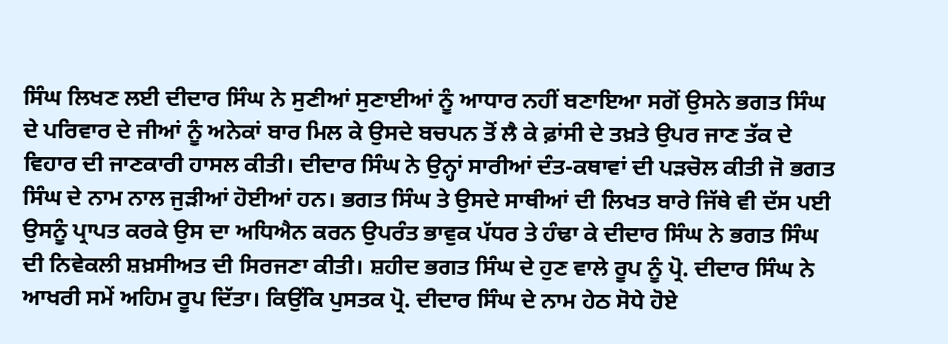ਸਿੰਘ ਲਿਖਣ ਲਈ ਦੀਦਾਰ ਸਿੰਘ ਨੇ ਸੁਣੀਆਂ ਸੁਣਾਈਆਂ ਨੂੰ ਆਧਾਰ ਨਹੀਂ ਬਣਾਇਆ ਸਗੋਂ ਉਸਨੇ ਭਗਤ ਸਿੰਘ ਦੇ ਪਰਿਵਾਰ ਦੇ ਜੀਆਂ ਨੂੰ ਅਨੇਕਾਂ ਬਾਰ ਮਿਲ ਕੇ ਉਸਦੇ ਬਚਪਨ ਤੋਂ ਲੈ ਕੇ ਫ਼ਾਂਸੀ ਦੇ ਤਖ਼ਤੇ ਉਪਰ ਜਾਣ ਤੱਕ ਦੇ ਵਿਹਾਰ ਦੀ ਜਾਣਕਾਰੀ ਹਾਸਲ ਕੀਤੀ। ਦੀਦਾਰ ਸਿੰਘ ਨੇ ਉਨ੍ਹਾਂ ਸਾਰੀਆਂ ਦੰਤ-ਕਥਾਵਾਂ ਦੀ ਪੜਚੋਲ ਕੀਤੀ ਜੋ ਭਗਤ ਸਿੰਘ ਦੇ ਨਾਮ ਨਾਲ ਜੁੜੀਆਂ ਹੋਈਆਂ ਹਨ। ਭਗਤ ਸਿੰਘ ਤੇ ਉਸਦੇ ਸਾਥੀਆਂ ਦੀ ਲਿਖਤ ਬਾਰੇ ਜਿੱਥੇ ਵੀ ਦੱਸ ਪਈ ਉਸਨੂੰ ਪ੍ਰਾਪਤ ਕਰਕੇ ਉਸ ਦਾ ਅਧਿਐਨ ਕਰਨ ਉਪਰੰਤ ਭਾਵੁਕ ਪੱਧਰ ਤੇ ਹੰਢਾ ਕੇ ਦੀਦਾਰ ਸਿੰਘ ਨੇ ਭਗਤ ਸਿੰਘ ਦੀ ਨਿਵੇਕਲੀ ਸ਼ਖ਼ਸੀਅਤ ਦੀ ਸਿਰਜਣਾ ਕੀਤੀ। ਸ਼ਹੀਦ ਭਗਤ ਸਿੰਘ ਦੇ ਹੁਣ ਵਾਲੇ ਰੂਪ ਨੂੰ ਪ੍ਰੋ. ਦੀਦਾਰ ਸਿੰਘ ਨੇ ਆਖਰੀ ਸਮੇਂ ਅਹਿਮ ਰੂਪ ਦਿੱਤਾ। ਕਿਉਂਕਿ ਪੁਸਤਕ ਪ੍ਰੋ. ਦੀਦਾਰ ਸਿੰਘ ਦੇ ਨਾਮ ਹੇਠ ਸੋਧੇ ਹੋਏ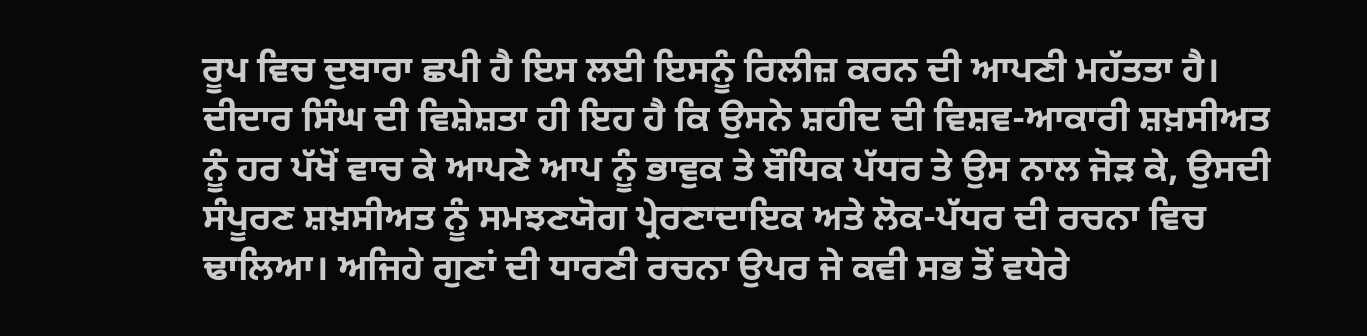ਰੂਪ ਵਿਚ ਦੁਬਾਰਾ ਛਪੀ ਹੈ ਇਸ ਲਈ ਇਸਨੂੰ ਰਿਲੀਜ਼ ਕਰਨ ਦੀ ਆਪਣੀ ਮਹੱਤਤਾ ਹੈ। ਦੀਦਾਰ ਸਿੰਘ ਦੀ ਵਿਸ਼ੇਸ਼ਤਾ ਹੀ ਇਹ ਹੈ ਕਿ ਉਸਨੇ ਸ਼ਹੀਦ ਦੀ ਵਿਸ਼ਵ-ਆਕਾਰੀ ਸ਼ਖ਼ਸੀਅਤ ਨੂੰ ਹਰ ਪੱਖੋਂ ਵਾਚ ਕੇ ਆਪਣੇ ਆਪ ਨੂੰ ਭਾਵੁਕ ਤੇ ਬੌਧਿਕ ਪੱਧਰ ਤੇ ਉਸ ਨਾਲ ਜੋੜ ਕੇ, ਉਸਦੀ ਸੰਪੂਰਣ ਸ਼ਖ਼ਸੀਅਤ ਨੂੰ ਸਮਝਣਯੋਗ ਪ੍ਰੇਰਣਾਦਾਇਕ ਅਤੇ ਲੋਕ-ਪੱਧਰ ਦੀ ਰਚਨਾ ਵਿਚ ਢਾਲਿਆ। ਅਜਿਹੇ ਗੁਣਾਂ ਦੀ ਧਾਰਣੀ ਰਚਨਾ ਉਪਰ ਜੇ ਕਵੀ ਸਭ ਤੋਂ ਵਧੇਰੇ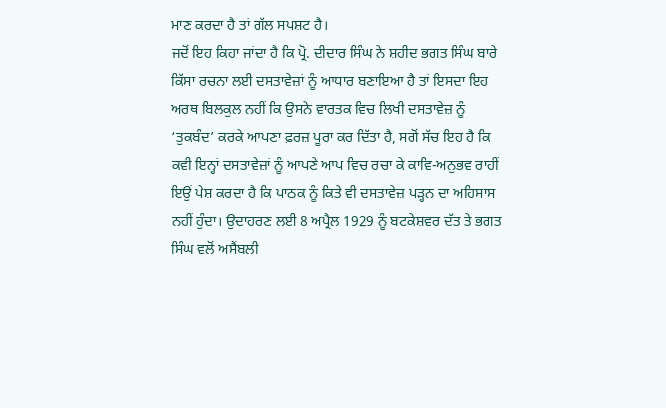ਮਾਣ ਕਰਦਾ ਹੈ ਤਾਂ ਗੱਲ ਸਪਸ਼ਟ ਹੈ।
ਜਦੋਂ ਇਹ ਕਿਹਾ ਜਾਂਦਾ ਹੈ ਕਿ ਪ੍ਰੋ. ਦੀਦਾਰ ਸਿੰਘ ਨੇ ਸ਼ਹੀਦ ਭਗਤ ਸਿੰਘ ਬਾਰੇ ਕਿੱਸਾ ਰਚਨਾ ਲਈ ਦਸਤਾਵੇਜ਼ਾਂ ਨੂੰ ਆਧਾਰ ਬਣਾਇਆ ਹੈ ਤਾਂ ਇਸਦਾ ਇਹ ਅਰਥ ਬਿਲਕੁਲ ਨਹੀਂ ਕਿ ਉਸਨੇ ਵਾਰਤਕ ਵਿਚ ਲਿਖੀ ਦਸਤਾਵੇਜ਼ ਨੂੰ ‘ਤੁਕਬੰਦ’ ਕਰਕੇ ਆਪਣਾ ਫ਼ਰਜ਼ ਪੂਰਾ ਕਰ ਦਿੱਤਾ ਹੈ, ਸਗੋਂ ਸੱਚ ਇਹ ਹੈ ਕਿ ਕਵੀ ਇਨ੍ਹਾਂ ਦਸਤਾਵੇਜ਼ਾਂ ਨੂੰ ਆਪਣੇ ਆਪ ਵਿਚ ਰਚਾ ਕੇ ਕਾਵਿ-ਅਨੁਭਵ ਰਾਹੀਂ ਇਉਂ ਪੇਸ਼ ਕਰਦਾ ਹੈ ਕਿ ਪਾਠਕ ਨੂੰ ਕਿਤੇ ਵੀ ਦਸਤਾਵੇਜ਼ ਪੜ੍ਹਨ ਦਾ ਅਹਿਸਾਸ ਨਹੀਂ ਹੁੰਦਾ। ਉਦਾਹਰਣ ਲਈ 8 ਅਪ੍ਰੈਲ 1929 ਨੂੰ ਬਟਕੇਸ਼ਵਰ ਦੱਤ ਤੇ ਭਗਤ ਸਿੰਘ ਵਲੋਂ ਅਸੈਂਬਲੀ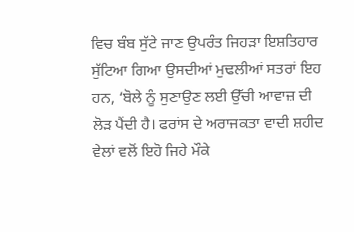ਵਿਚ ਬੰਬ ਸੁੱਟੇ ਜਾਣ ਉਪਰੰਤ ਜਿਹੜਾ ਇਸ਼ਤਿਹਾਰ ਸੁੱਟਿਆ ਗਿਆ ਉਸਦੀਆਂ ਮੁਢਲੀਆਂ ਸਤਰਾਂ ਇਹ ਹਨ, ‘ਬੋਲੇ ਨੂੰ ਸੁਣਾਉਣ ਲਈ ਉੱਚੀ ਆਵਾਜ਼ ਦੀ ਲੋੜ ਪੈਂਦੀ ਹੈ। ਫਰਾਂਸ ਦੇ ਅਰਾਜਕਤਾ ਵਾਦੀ ਸ਼ਹੀਦ ਵੇਲਾਂ ਵਲੋਂ ਇਹੋ ਜਿਹੇ ਮੌਕੇ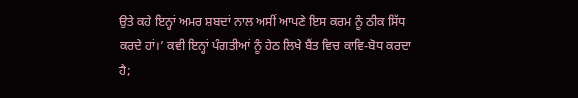ਉਤੇ ਕਹੇ ਇਨ੍ਹਾਂ ਅਮਰ ਸ਼ਬਦਾਂ ਨਾਲ ਅਸੀਂ ਆਪਣੇ ਇਸ ਕਰਮ ਨੂੰ ਠੀਕ ਸਿੱਧ ਕਰਦੇ ਹਾਂ।’ ਕਵੀ ਇਨ੍ਹਾਂ ਪੰਗਤੀਆਂ ਨੂੰ ਹੇਠ ਲਿਖੇ ਬੈਂਤ ਵਿਚ ਕਾਵਿ-ਬੋਧ ਕਰਦਾ ਹੈ;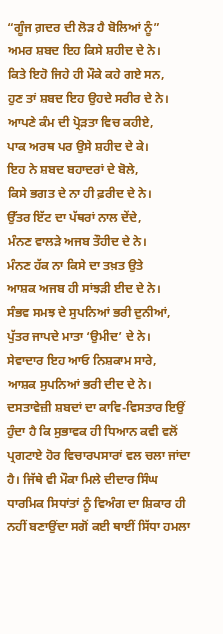“ਗੂੰਜ ਗ਼ਦਰ ਦੀ ਲੋੜ ਹੈ ਬੋਲਿਆਂ ਨੂੰ”
ਅਮਰ ਸ਼ਬਦ ਇਹ ਕਿਸੇ ਸ਼ਹੀਦ ਦੇ ਨੇ।
ਕਿਤੇ ਇਹੋ ਜਿਹੇ ਹੀ ਮੌਕੇ ਕਹੇ ਗਏ ਸਨ,
ਹੁਣ ਤਾਂ ਸ਼ਬਦ ਇਹ ਉਹਦੇ ਸਰੀਰ ਦੇ ਨੇ।
ਆਪਣੇ ਕੰਮ ਦੀ ਪ੍ਰੋੜਤਾ ਵਿਚ ਕਹੀਏ,
ਪਾਕ ਅਰਥ ਪਰ ਉਸੇ ਸ਼ਹੀਦ ਦੇ ਕੇ।
ਇਹ ਨੇ ਸ਼ਬਦ ਬਹਾਦਰਾਂ ਦੇ ਬੋਲੇ,
ਕਿਸੇ ਭਗਤ ਦੇ ਨਾ ਹੀ ਫ਼ਰੀਦ ਦੇ ਨੇ।
ਉੱਤਰ ਇੱਟ ਦਾ ਪੱਥਰਾਂ ਨਾਲ ਦੇਂਦੇ,
ਮੰਨਣ ਵਾਲੜੇ ਅਜਬ ਤੌਹੀਦ ਦੇ ਨੇ।
ਮੰਨਣ ਹੱਕ ਨਾ ਕਿਸੇ ਦਾ ਤਖ਼ਤ ਉਤੇ
ਆਸ਼ਕ ਅਜਬ ਹੀ ਸਾਂਝੜੀ ਈਦ ਦੇ ਨੇ।
ਸੰਭਵ ਸਮਝ ਦੇ ਸੁਪਨਿਆਂ ਭਰੀ ਦੁਨੀਆਂ,
ਪੁੱਤਰ ਜਾਪਦੇ ਮਾਤਾ ‘ਉਮੀਦ’ ਦੇ ਨੇ।
ਸੇਵਾਦਾਰ ਇਹ ਆਓ ਨਿਸ਼ਕਾਮ ਸਾਰੇ,
ਆਸ਼ਕ ਸੁਪਨਿਆਂ ਭਰੀ ਦੀਦ ਦੇ ਨੇ।
ਦਸਤਾਵੇਜ਼ੀ ਸ਼ਬਦਾਂ ਦਾ ਕਾਵਿ-ਵਿਸਤਾਰ ਇਉਂ ਹੁੰਦਾ ਹੈ ਕਿ ਸੁਭਾਵਕ ਹੀ ਧਿਆਨ ਕਵੀ ਵਲੋਂ ਪ੍ਰਗਟਾਏ ਹੋਰ ਵਿਚਾਰਪਸਾਰਾਂ ਵਲ ਚਲਾ ਜਾਂਦਾ ਹੈ। ਜਿੱਥੇ ਵੀ ਮੌਕਾ ਮਿਲੇ ਦੀਦਾਰ ਸਿੰਘ ਧਾਰਮਿਕ ਸਿਧਾਂਤਾਂ ਨੂੰ ਵਿਅੰਗ ਦਾ ਸ਼ਿਕਾਰ ਹੀ ਨਹੀਂ ਬਣਾਉਂਦਾ ਸਗੋਂ ਕਈ ਥਾਈਂ ਸਿੱਧਾ ਹਮਲਾ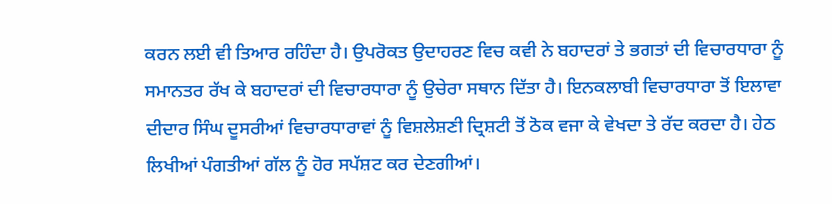ਕਰਨ ਲਈ ਵੀ ਤਿਆਰ ਰਹਿੰਦਾ ਹੈ। ਉਪਰੋਕਤ ਉਦਾਹਰਣ ਵਿਚ ਕਵੀ ਨੇ ਬਹਾਦਰਾਂ ਤੇ ਭਗਤਾਂ ਦੀ ਵਿਚਾਰਧਾਰਾ ਨੂੰ ਸਮਾਨਤਰ ਰੱਖ ਕੇ ਬਹਾਦਰਾਂ ਦੀ ਵਿਚਾਰਧਾਰਾ ਨੂੰ ਉਚੇਰਾ ਸਥਾਨ ਦਿੱਤਾ ਹੈ। ਇਨਕਲਾਬੀ ਵਿਚਾਰਧਾਰਾ ਤੋਂ ਇਲਾਵਾ ਦੀਦਾਰ ਸਿੰਘ ਦੂਸਰੀਆਂ ਵਿਚਾਰਧਾਰਾਵਾਂ ਨੂੰ ਵਿਸ਼ਲੇਸ਼ਣੀ ਦ੍ਰਿਸ਼ਟੀ ਤੋਂ ਠੋਕ ਵਜਾ ਕੇ ਵੇਖਦਾ ਤੇ ਰੱਦ ਕਰਦਾ ਹੈ। ਹੇਠ ਲਿਖੀਆਂ ਪੰਗਤੀਆਂ ਗੱਲ ਨੂੰ ਹੋਰ ਸਪੱਸ਼ਟ ਕਰ ਦੇਣਗੀਆਂ।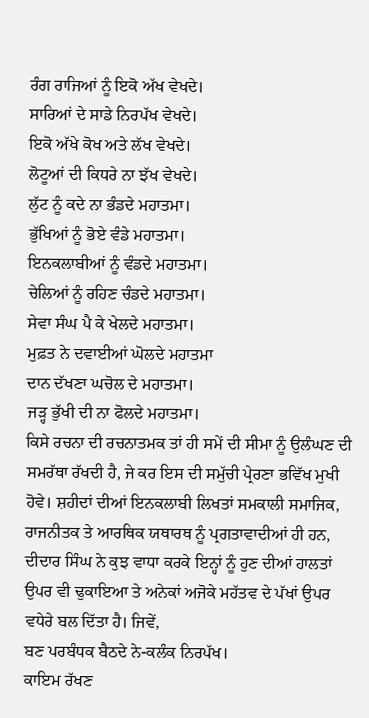ਰੰਗ ਰਾਜਿਆਂ ਨੂੰ ਇਕੋ ਅੱਖ ਵੇਖਦੇ।
ਸਾਰਿਆਂ ਦੇ ਸਾਡੇ ਨਿਰਪੱਖ ਵੇਖਦੇ।
ਇਕੋ ਅੱਖੇ ਕੋਖ ਅਤੇ ਲੱਖ ਵੇਖਦੇ।
ਲੋਟੂਆਂ ਦੀ ਕਿਧਰੇ ਨਾ ਝੱਖ ਵੇਖਦੇ।
ਲੁੱਟ ਨੂੰ ਕਦੇ ਨਾ ਭੰਡਦੇ ਮਹਾਤਮਾ।
ਭੁੱਖਿਆਂ ਨੂੰ ਭੋਏ ਵੰਡੇ ਮਹਾਤਮਾ।
ਇਨਕਲਾਬੀਆਂ ਨੂੰ ਵੰਡਦੇ ਮਹਾਤਮਾ।
ਚੇਲਿਆਂ ਨੂੰ ਰਹਿਣ ਚੰਡਦੇ ਮਹਾਤਮਾ।
ਸੇਵਾ ਸੰਘ ਪੈ ਕੇ ਖੇਲਦੇ ਮਹਾਤਮਾ।
ਮੁਫ਼ਤ ਨੇ ਦਵਾਈਆਂ ਘੋਲਦੇ ਮਹਾਤਮਾ
ਦਾਨ ਦੱਖਣਾ ਘਚੋਲ ਦੇ ਮਹਾਤਮਾ।
ਜੜ੍ਹ ਭੁੱਖੀ ਦੀ ਨਾ ਫੋਲਦੇ ਮਹਾਤਮਾ।
ਕਿਸੇ ਰਚਨਾ ਦੀ ਰਚਨਾਤਮਕ ਤਾਂ ਹੀ ਸਮੇਂ ਦੀ ਸੀਮਾ ਨੂੰ ਉਲੰਘਣ ਦੀ ਸਮਰੱਥਾ ਰੱਖਦੀ ਹੈ, ਜੇ ਕਰ ਇਸ ਦੀ ਸਮੁੱਚੀ ਪ੍ਰੇਰਣਾ ਭਵਿੱਖ ਮੁਖੀ ਹੋਵੇ। ਸ਼ਹੀਦਾਂ ਦੀਆਂ ਇਨਕਲਾਬੀ ਲਿਖਤਾਂ ਸਮਕਾਲੀ ਸਮਾਜਿਕ, ਰਾਜਨੀਤਕ ਤੇ ਆਰਥਿਕ ਯਥਾਰਥ ਨੂੰ ਪ੍ਰਗਤਾਵਾਦੀਆਂ ਹੀ ਹਨ, ਦੀਦਾਰ ਸਿੰਘ ਨੇ ਕੁਝ ਵਾਧਾ ਕਰਕੇ ਇਨ੍ਹਾਂ ਨੂੰ ਹੁਣ ਦੀਆਂ ਹਾਲਤਾਂ ਉਪਰ ਵੀ ਢੁਕਾਇਆ ਤੇ ਅਨੇਕਾਂ ਅਜੋਕੇ ਮਹੱਤਵ ਦੇ ਪੱਖਾਂ ਉਪਰ ਵਧੇਰੇ ਬਲ ਦਿੱਤਾ ਹੈ। ਜਿਵੇਂ,
ਬਣ ਪਰਬੰਧਕ ਬੈਠਦੇ ਨੇ-ਕਲੰਕ ਨਿਰਪੱਖ।
ਕਾਇਮ ਰੱਖਣ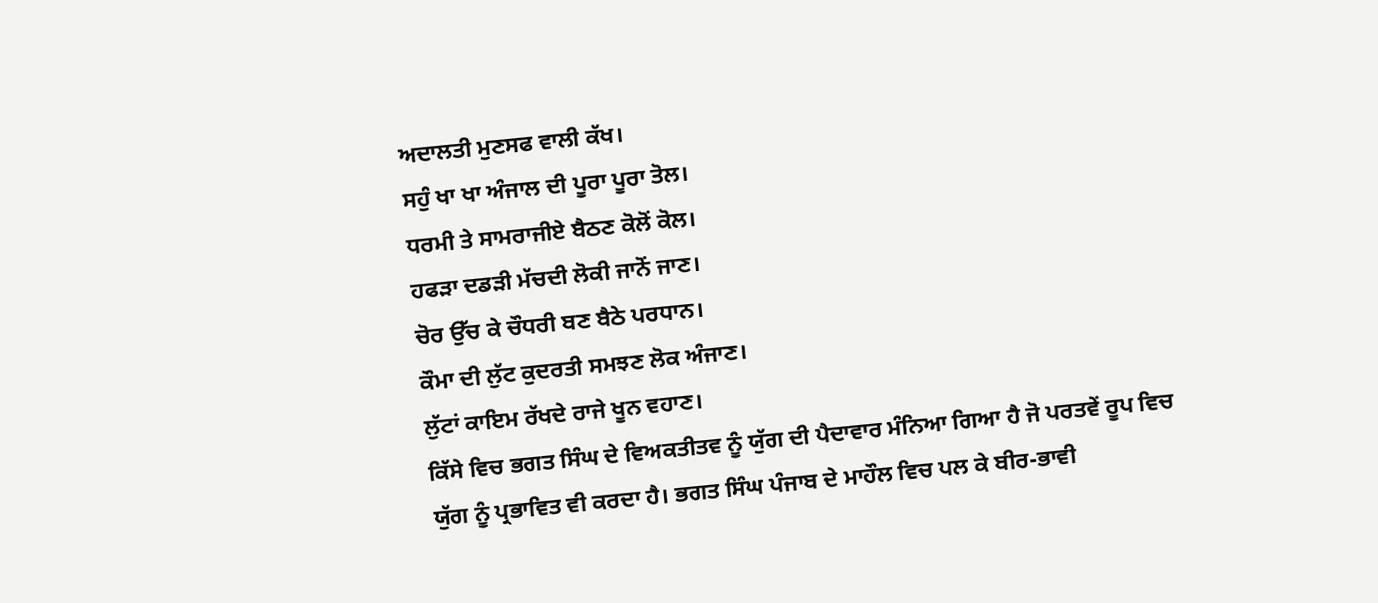ਅਦਾਲਤੀ ਮੁਣਸਫ ਵਾਲੀ ਕੱਖ।
ਸਹੁੰ ਖਾ ਖਾ ਅੰਜਾਲ ਦੀ ਪੂਰਾ ਪੂਰਾ ਤੋਲ।
ਧਰਮੀ ਤੇ ਸਾਮਰਾਜੀਏ ਬੈਠਣ ਕੋਲੋਂ ਕੋਲ।
ਹਫੜਾ ਦਡੜੀ ਮੱਚਦੀ ਲੋਕੀ ਜਾਨੋਂ ਜਾਣ।
ਚੋਰ ਉੱਚ ਕੇ ਚੌਧਰੀ ਬਣ ਬੈਠੇ ਪਰਧਾਨ।
ਕੌਮਾ ਦੀ ਲੁੱਟ ਕੁਦਰਤੀ ਸਮਝਣ ਲੋਕ ਅੰਜਾਣ।
ਲੁੱਟਾਂ ਕਾਇਮ ਰੱਖਦੇ ਰਾਜੇ ਖੂਨ ਵਹਾਣ।
ਕਿੱਸੇ ਵਿਚ ਭਗਤ ਸਿੰਘ ਦੇ ਵਿਅਕਤੀਤਵ ਨੂੰ ਯੁੱਗ ਦੀ ਪੈਦਾਵਾਰ ਮੰਨਿਆ ਗਿਆ ਹੈ ਜੋ ਪਰਤਵੇਂ ਰੂਪ ਵਿਚ ਯੁੱਗ ਨੂੰ ਪ੍ਰਭਾਵਿਤ ਵੀ ਕਰਦਾ ਹੈ। ਭਗਤ ਸਿੰਘ ਪੰਜਾਬ ਦੇ ਮਾਹੌਲ ਵਿਚ ਪਲ ਕੇ ਬੀਰ-ਭਾਵੀ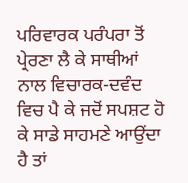ਪਰਿਵਾਰਕ ਪਰੰਪਰਾ ਤੋਂ ਪ੍ਰੇਰਣਾ ਲੈ ਕੇ ਸਾਥੀਆਂ ਨਾਲ ਵਿਚਾਰਕ-ਦਵੰਦ ਵਿਚ ਪੈ ਕੇ ਜਦੋਂ ਸਪਸ਼ਟ ਹੋ ਕੇ ਸਾਡੇ ਸਾਹਮਣੇ ਆਉਂਦਾ ਹੈ ਤਾਂ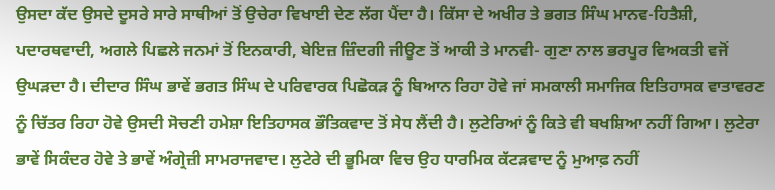ਉਸਦਾ ਕੱਦ ਉਸਦੇ ਦੂਸਰੇ ਸਾਰੇ ਸਾਥੀਆਂ ਤੋਂ ਉਚੇਰਾ ਵਿਖਾਈ ਦੇਣ ਲੱਗ ਪੈਂਦਾ ਹੈ। ਕਿੱਸਾ ਦੇ ਅਖੀਰ ਤੇ ਭਗਤ ਸਿੰਘ ਮਾਨਵ-ਹਿਤੈਸ਼ੀ, ਪਦਾਰਥਵਾਦੀ, ਅਗਲੇ ਪਿਛਲੇ ਜਨਮਾਂ ਤੋਂ ਇਨਕਾਰੀ, ਬੇਇਜ਼ ਜ਼ਿੰਦਗੀ ਜੀਊਣ ਤੋਂ ਆਕੀ ਤੇ ਮਾਨਵੀ- ਗੁਣਾ ਨਾਲ ਭਰਪੂਰ ਵਿਅਕਤੀ ਵਜੋਂ ਉਘੜਦਾ ਹੈ। ਦੀਦਾਰ ਸਿੰਘ ਭਾਵੇਂ ਭਗਤ ਸਿੰਘ ਦੇ ਪਰਿਵਾਰਕ ਪਿਛੋਕੜ ਨੂੰ ਬਿਆਨ ਰਿਹਾ ਹੋਵੇ ਜਾਂ ਸਮਕਾਲੀ ਸਮਾਜਿਕ ਇਤਿਹਾਸਕ ਵਾਤਾਵਰਣ ਨੂੰ ਚਿੱਤਰ ਰਿਹਾ ਹੋਵੇ ਉਸਦੀ ਸੋਚਣੀ ਹਮੇਸ਼ਾ ਇਤਿਹਾਸਕ ਭੌਤਿਕਵਾਦ ਤੋਂ ਸੇਧ ਲੈਂਦੀ ਹੈ। ਲੁਟੇਰਿਆਂ ਨੂੰ ਕਿਤੇ ਵੀ ਬਖਸ਼ਿਆ ਨਹੀਂ ਗਿਆ। ਲੁਟੇਰਾ ਭਾਵੇਂ ਸਿਕੰਦਰ ਹੋਵੇ ਤੇ ਭਾਵੇਂ ਅੰਗ੍ਰੇਜ਼ੀ ਸਾਮਰਾਜਵਾਦ। ਲੁਟੇਰੇ ਦੀ ਭੂਮਿਕਾ ਵਿਚ ਉਹ ਧਾਰਮਿਕ ਕੱਟੜਵਾਦ ਨੂੰ ਮੁਆਫ਼ ਨਹੀਂ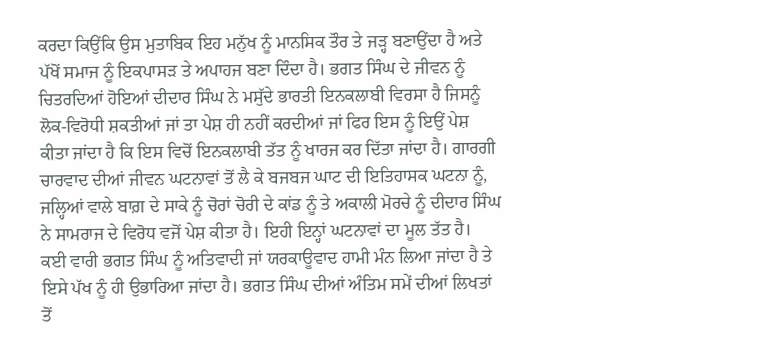ਕਰਦਾ ਕਿਉਂਕਿ ਉਸ ਮੁਤਾਬਿਕ ਇਹ ਮਨੁੱਖ ਨੂੰ ਮਾਨਸਿਕ ਤੌਰ ਤੇ ਜੜ੍ਹ ਬਣਾਉਂਦਾ ਹੈ ਅਤੇ ਪੱਖੋਂ ਸਮਾਜ ਨੂੰ ਇਕਪਾਸੜ ਤੇ ਅਪਾਹਜ ਬਣਾ ਦਿੰਦਾ ਹੈ। ਭਗਤ ਸਿੰਘ ਦੇ ਜੀਵਨ ਨੂੰ ਚਿਤਰਦਿਆਂ ਹੋਇਆਂ ਦੀਦਾਰ ਸਿੰਘ ਨੇ ਮਸੁੱਦੇ ਭਾਰਤੀ ਇਨਕਲਾਬੀ ਵਿਰਸਾ ਹੈ ਜਿਸਨੂੰ ਲੋਕ-ਵਿਰੋਧੀ ਸ਼ਕਤੀਆਂ ਜਾਂ ਤਾ ਪੇਸ਼ ਹੀ ਨਹੀਂ ਕਰਦੀਆਂ ਜਾਂ ਫਿਰ ਇਸ ਨੂੰ ਇਉਂ ਪੇਸ਼ ਕੀਤਾ ਜਾਂਦਾ ਹੈ ਕਿ ਇਸ ਵਿਚੋਂ ਇਨਕਲਾਬੀ ਤੱਤ ਨੂੰ ਖਾਰਜ ਕਰ ਦਿੱਤਾ ਜਾਂਦਾ ਹੈ। ਗਾਰਗੀ ਚਾਰਵਾਦ ਦੀਆਂ ਜੀਵਨ ਘਟਨਾਵਾਂ ਤੋਂ ਲੈ ਕੇ ਬਜਬਜ ਘਾਟ ਦੀ ਇਤਿਹਾਸਕ ਘਟਨਾ ਨੂੰ, ਜਲ੍ਹਿਆਂ ਵਾਲੇ ਬਾਗ਼ ਦੇ ਸਾਕੇ ਨੂੰ ਚੋਰਾਂ ਚੋਰੀ ਦੇ ਕਾਂਡ ਨੂੰ ਤੇ ਅਕਾਲੀ ਮੋਰਚੇ ਨੂੰ ਦੀਦਾਰ ਸਿੰਘ ਨੇ ਸਾਮਰਾਜ ਦੇ ਵਿਰੋਧ ਵਜੋਂ ਪੇਸ਼ ਕੀਤਾ ਹੈ। ਇਹੀ ਇਨ੍ਹਾਂ ਘਟਨਾਵਾਂ ਦਾ ਮੂਲ ਤੱਤ ਹੈ।
ਕਈ ਵਾਰੀ ਭਗਤ ਸਿੰਘ ਨੂੰ ਅਤਿਵਾਦੀ ਜਾਂ ਯਰਕਾਊਵਾਦ ਹਾਮੀ ਮੰਨ ਲਿਆ ਜਾਂਦਾ ਹੈ ਤੇ ਇਸੇ ਪੱਖ ਨੂੰ ਹੀ ਉਭਾਰਿਆ ਜਾਂਦਾ ਹੈ। ਭਗਤ ਸਿੰਘ ਦੀਆਂ ਅੰਤਿਮ ਸਮੇਂ ਦੀਆਂ ਲਿਖਤਾਂ ਤੋਂ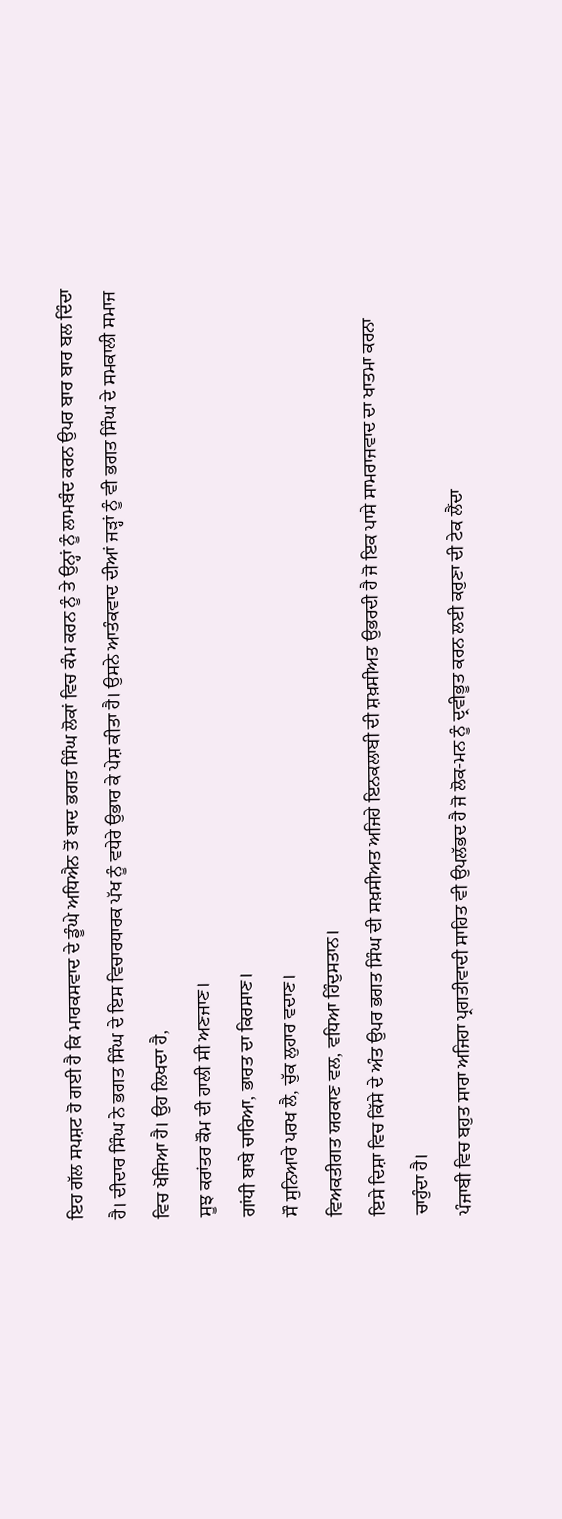ਇਹ ਗੱਲ ਸਪਸ਼ਟ ਹੋ ਗਈ ਹੈ ਕਿ ਮਾਰਕਸਵਾਦ ਦੇ ਡੂੰਘੇ ਅਧਿਐਨ ਤੋਂ ਬਾਦ ਭਗਤ ਸਿੰਘ ਲੋਕਾਂ ਵਿਚ ਕੰਮ ਕਰਨ ਨੂੰ ਤੇ ਉਨ੍ਹਾਂ ਨੂੰ ਲਾਮਬੰਦ ਕਰਨ ਉਪਰ ਬਾਰ ਬਾਰ ਬਲ ਦਿੰਦਾ ਹੈ। ਦੀਦਾਰ ਸਿੰਘ ਨੇ ਭਗਤ ਸਿੰਘ ਦੇ ਇਸ ਵਿਚਾਰਧਾਰਕ ਪੱਖ ਨੂੰ ਵਧੇਰੇ ਉਭਾਰ ਕੇ ਪੇਸ਼ ਕੀਤਾ ਹੈ। ਉਸਨੇ ਆਤੰਕਵਾਦ ਦੀਆਂ ਜੜ੍ਹਾਂ ਨੂੰ ਵੀ ਭਗਤ ਸਿੰਘ ਦੇ ਸਮਕਾਲੀ ਸਮਾਜ ਵਿਚ ਖੋਜਿਆ ਹੈ। ਉਹ ਲਿਖਦਾ ਹੈ,
ਸੂਝ ਕਰਾਂਤਰ ਕੌਮ ਦੀ ਹਾਲੀ ਸੀ ਅਣਜਾਣ।
ਗਾਂਧੀ ਬਾਬੇ ਚਾਰਿਆ, ਭਾਰਤ ਦਾ ਕਿਰਸਾਣ।
ਸੌ ਸੁਨਿਆਰੇ ਪਰਖ ਲੈ, ਚੁੱਕ ਲੁਹਾਰ ਵਦਾਣ।
ਵਿਅਕਤੀਗਤ ਯਰਕਾਣ ਵਲ, ਵਧਿਆ ਹਿੰਦੁਸਤਾਨ।
ਇਸੇ ਦਿਸ਼ਾ ਵਿਚ ਕਿੱਸੇ ਦੇ ਅੰਤ ਉਪਰ ਭਗਤ ਸਿੰਘ ਦੀ ਸਖ਼ਸੀਅਤ ਅਜਿਹੇ ਇਨਕਲਾਬੀ ਦੀ ਸ਼ਖ਼ਸੀਅਤ ਉਭਰਦੀ ਹੈ ਜੋ ਇਕ ਪਾਸੇ ਸਾਮਰਾਜਵਾਦ ਦਾ ਖਾਤਮਾ ਕਰਨਾ ਚਾਹੁੰਦਾ ਹੈ।
ਪੰਜਾਬੀ ਵਿਚ ਬਹੁਤ ਸਾਰਾ ਅਜਿਹਾ ਪ੍ਰਗਤੀਵਾਦੀ ਸਾਹਿਤ ਵੀ ਉਪਲੱਭਦ ਹੈ ਜੋ ਲੋਕ-ਮਨ ਨੂੰ ਦ੍ਰਵੀਭੂਤ ਕਰਨ ਲਈ ਕਰੁਣਾ ਦੀ ਟੇਕ ਲੈਂਦਾ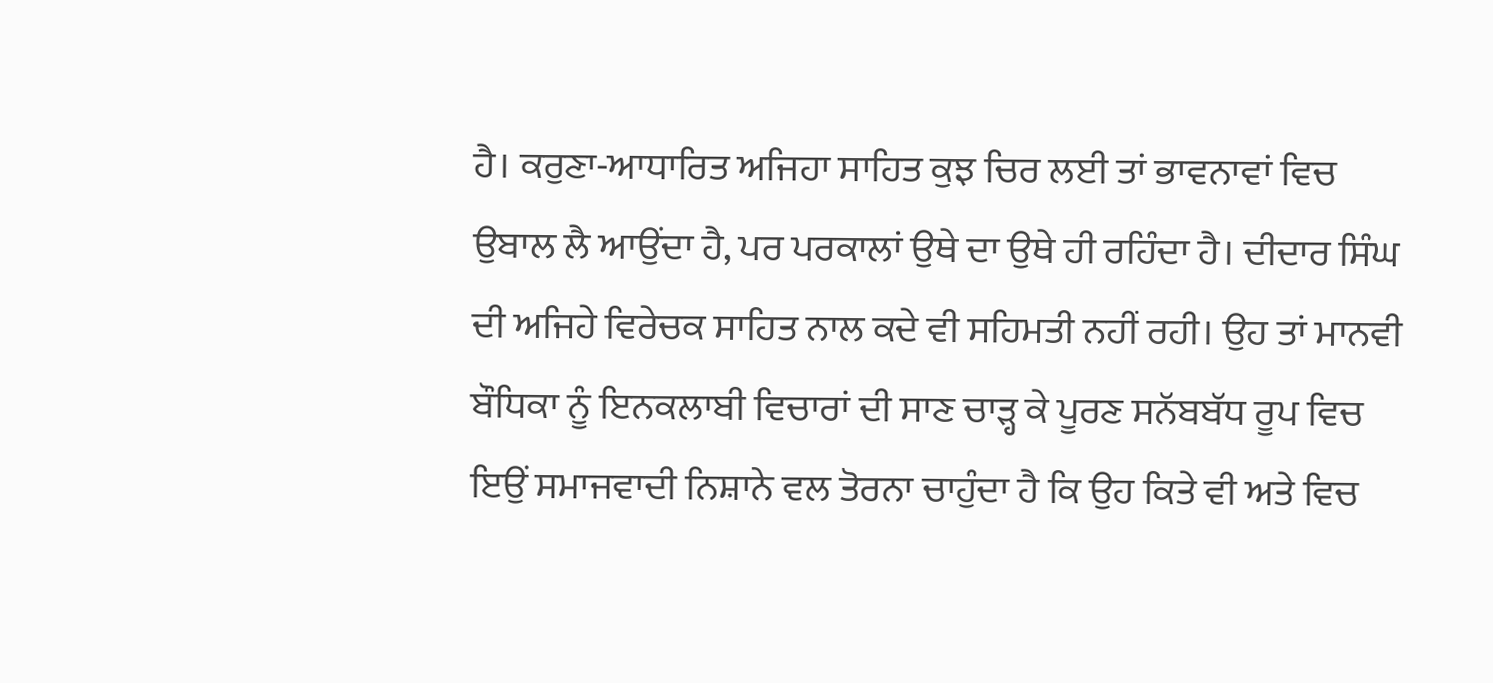ਹੈ। ਕਰੁਣਾ-ਆਧਾਰਿਤ ਅਜਿਹਾ ਸਾਹਿਤ ਕੁਝ ਚਿਰ ਲਈ ਤਾਂ ਭਾਵਨਾਵਾਂ ਵਿਚ ਉਬਾਲ ਲੈ ਆਉਂਦਾ ਹੈ, ਪਰ ਪਰਕਾਲਾਂ ਉਥੇ ਦਾ ਉਥੇ ਹੀ ਰਹਿੰਦਾ ਹੈ। ਦੀਦਾਰ ਸਿੰਘ ਦੀ ਅਜਿਹੇ ਵਿਰੇਚਕ ਸਾਹਿਤ ਨਾਲ ਕਦੇ ਵੀ ਸਹਿਮਤੀ ਨਹੀਂ ਰਹੀ। ਉਹ ਤਾਂ ਮਾਨਵੀ ਬੌਧਿਕਾ ਨੂੰ ਇਨਕਲਾਬੀ ਵਿਚਾਰਾਂ ਦੀ ਸਾਣ ਚਾੜ੍ਹ ਕੇ ਪੂਰਣ ਸਨੱਬਬੱਧ ਰੂਪ ਵਿਚ ਇਉਂ ਸਮਾਜਵਾਦੀ ਨਿਸ਼ਾਨੇ ਵਲ ਤੋਰਨਾ ਚਾਹੁੰਦਾ ਹੈ ਕਿ ਉਹ ਕਿਤੇ ਵੀ ਅਤੇ ਵਿਚ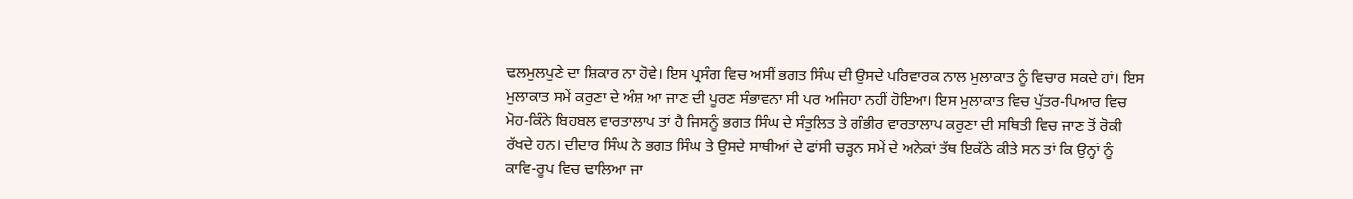ਢਲਮੁਲਪੁਣੇ ਦਾ ਸ਼ਿਕਾਰ ਨਾ ਹੋਵੇ। ਇਸ ਪ੍ਰਸੰਗ ਵਿਚ ਅਸੀਂ ਭਗਤ ਸਿੰਘ ਦੀ ਉਸਦੇ ਪਰਿਵਾਰਕ ਨਾਲ ਮੁਲਾਕਾਤ ਨੂੰ ਵਿਚਾਰ ਸਕਦੇ ਹਾਂ। ਇਸ ਮੁਲਾਕਾਤ ਸਮੇਂ ਕਰੁਣਾ ਦੇ ਅੰਸ਼ ਆ ਜਾਣ ਦੀ ਪੂਰਣ ਸੰਭਾਵਨਾ ਸੀ ਪਰ ਅਜਿਹਾ ਨਹੀਂ ਹੋਇਆ। ਇਸ ਮੁਲਾਕਾਤ ਵਿਚ ਪੁੱਤਰ-ਪਿਆਰ ਵਿਚ ਮੋਹ-ਕਿੰਨੇ ਬਿਹਬਲ ਵਾਰਤਾਲਾਪ ਤਾਂ ਹੈ ਜਿਸਨੂੰ ਭਗਤ ਸਿੰਘ ਦੇ ਸੰਤੁਲਿਤ ਤੇ ਗੰਭੀਰ ਵਾਰਤਾਲਾਪ ਕਰੁਣਾ ਦੀ ਸਥਿਤੀ ਵਿਚ ਜਾਣ ਤੋਂ ਰੋਕੀ ਰੱਖਦੇ ਹਨ। ਦੀਦਾਰ ਸਿੰਘ ਨੇ ਭਗਤ ਸਿੰਘ ਤੇ ਉਸਦੇ ਸਾਥੀਆਂ ਦੇ ਫਾਂਸੀ ਚੜ੍ਹਨ ਸਮੇਂ ਦੇ ਅਨੇਕਾਂ ਤੱਥ ਇਕੱਠੇ ਕੀਤੇ ਸਨ ਤਾਂ ਕਿ ਉਨ੍ਹਾਂ ਨੂੰ ਕਾਵਿ-ਰੂਪ ਵਿਚ ਢਾਲਿਆ ਜਾ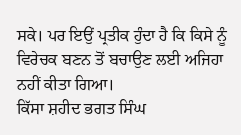ਸਕੇ। ਪਰ ਇਉਂ ਪ੍ਰਤੀਕ ਹੁੰਦਾ ਹੈ ਕਿ ਕਿਸੇ ਨੂੰ ਵਿਰੇਚਕ ਬਣਨ ਤੋਂ ਬਚਾਉਣ ਲਈ ਅਜਿਹਾ ਨਹੀਂ ਕੀਤਾ ਗਿਆ।
ਕਿੱਸਾ ਸ਼ਹੀਦ ਭਗਤ ਸਿੰਘ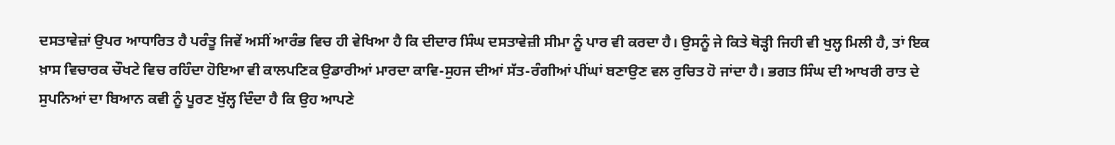ਦਸਤਾਵੇਜ਼ਾਂ ਉਪਰ ਆਧਾਰਿਤ ਹੈ ਪਰੰਤੂ ਜਿਵੇਂ ਅਸੀਂ ਆਰੰਭ ਵਿਚ ਹੀ ਵੇਖਿਆ ਹੈ ਕਿ ਦੀਦਾਰ ਸਿੰਘ ਦਸਤਾਵੇਜ਼ੀ ਸੀਮਾ ਨੂੰ ਪਾਰ ਵੀ ਕਰਦਾ ਹੈ। ਉਸਨੂੰ ਜੇ ਕਿਤੇ ਥੋੜ੍ਹੀ ਜਿਹੀ ਵੀ ਖੁਲ੍ਹ ਮਿਲੀ ਹੈ, ਤਾਂ ਇਕ ਖ਼ਾਸ ਵਿਚਾਰਕ ਚੌਖਟੇ ਵਿਚ ਰਹਿੰਦਾ ਹੋਇਆ ਵੀ ਕਾਲਪਣਿਕ ਉਡਾਰੀਆਂ ਮਾਰਦਾ ਕਾਵਿ-ਸੁਹਜ ਦੀਆਂ ਸੱਤ-ਰੰਗੀਆਂ ਪੀਂਘਾਂ ਬਣਾਉਣ ਵਲ ਰੁਚਿਤ ਹੋ ਜਾਂਦਾ ਹੈ। ਭਗਤ ਸਿੰਘ ਦੀ ਆਖਰੀ ਰਾਤ ਦੇ ਸੁਪਨਿਆਂ ਦਾ ਬਿਆਨ ਕਵੀ ਨੂੰ ਪੂਰਣ ਖੁੱਲ੍ਹ ਦਿੰਦਾ ਹੈ ਕਿ ਉਹ ਆਪਣੇ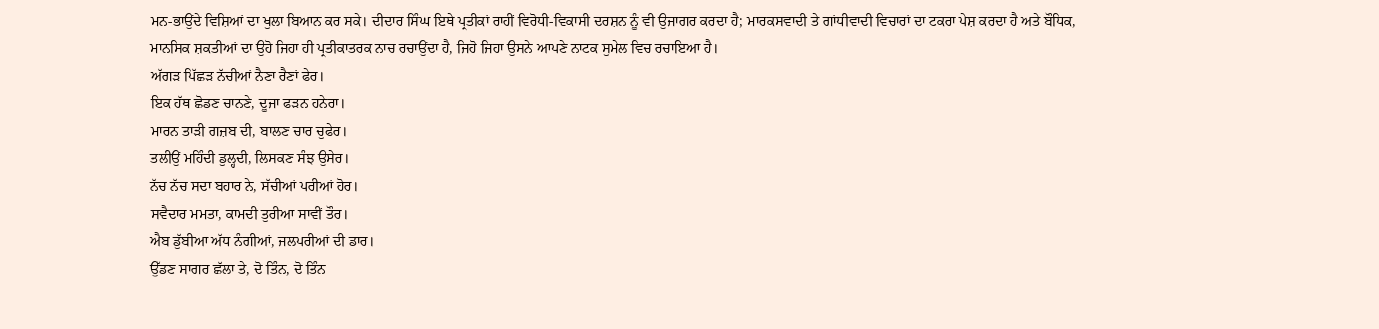ਮਨ-ਭਾਉਂਦੇ ਵਿਸ਼ਿਆਂ ਦਾ ਖੁਲਾ ਬਿਆਨ ਕਰ ਸਕੇ। ਦੀਦਾਰ ਸਿੰਘ ਇਥੇ ਪ੍ਰਤੀਕਾਂ ਰਾਹੀਂ ਵਿਰੋਧੀ-ਵਿਕਾਸੀ ਦਰਸ਼ਨ ਨੂੰ ਵੀ ਉਜਾਗਰ ਕਰਦਾ ਹੈ; ਮਾਰਕਸਵਾਦੀ ਤੇ ਗਾਂਧੀਵਾਦੀ ਵਿਚਾਰਾਂ ਦਾ ਟਕਰਾ ਪੇਸ਼ ਕਰਦਾ ਹੈ ਅਤੇ ਬੌਧਿਕ, ਮਾਨਸਿਕ ਸ਼ਕਤੀਆਂ ਦਾ ਉਹੋ ਜਿਹਾ ਹੀ ਪ੍ਰਤੀਕਾਤਰਕ ਨਾਚ ਰਚਾਉਂਦਾ ਹੈ, ਜਿਹੋ ਜਿਹਾ ਉਸਨੇ ਆਪਣੇ ਨਾਟਕ ਸੁਮੇਲ ਵਿਚ ਰਚਾਇਆ ਹੈ।
ਅੱਗੜ ਪਿੱਛੜ ਨੱਚੀਆਂ ਨੈਣਾ ਰੈਣਾਂ ਫੇਰ।
ਇਕ ਹੱਥ ਛੋਡਣ ਚਾਨਣੇ, ਦੂਜਾ ਫੜਨ ਹਨੇਰਾ।
ਮਾਰਨ ਤਾੜੀ ਗਜ਼ਬ ਦੀ, ਬਾਲਣ ਚਾਰ ਚੁਫੇਰ।
ਤਲੀਉਂ ਮਹਿੰਦੀ ਡੁਲ੍ਹਦੀ, ਲਿਸਕਣ ਸੰਝ ਉਸੇਰ।
ਨੱਚ ਨੱਚ ਸਦਾ ਬਹਾਰ ਨੇ, ਸੱਚੀਆਂ ਪਰੀਆਂ ਹੋਰ।
ਸਵੈਦਾਰ ਮਮਤਾ, ਕਾਮਦੀ ਤੁਰੀਆ ਸਾਵੀਂ ਤੌਰ।
ਐਬ ਡੁੱਬੀਆ ਅੱਧ ਨੰਗੀਆਂ, ਜਲਪਰੀਆਂ ਦੀ ਡਾਰ।
ਉੱਡਣ ਸਾਗਰ ਛੱਲਾ ਤੇ, ਦੋ ਤਿੰਨ, ਦੋ ਤਿੰਨ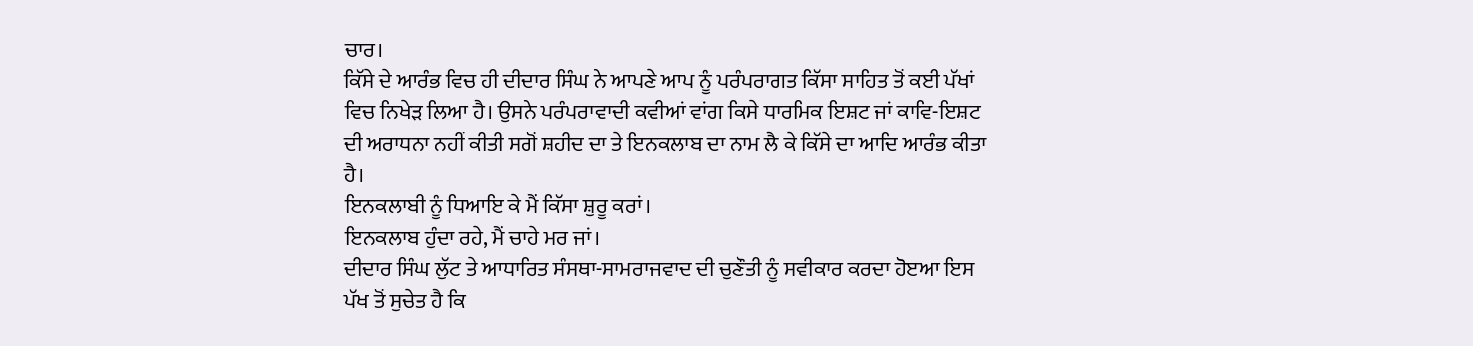ਚਾਰ।
ਕਿੱਸੇ ਦੇ ਆਰੰਭ ਵਿਚ ਹੀ ਦੀਦਾਰ ਸਿੰਘ ਨੇ ਆਪਣੇ ਆਪ ਨੂੰ ਪਰੰਪਰਾਗਤ ਕਿੱਸਾ ਸਾਹਿਤ ਤੋਂ ਕਈ ਪੱਖਾਂ ਵਿਚ ਨਿਖੇੜ ਲਿਆ ਹੈ। ਉਸਨੇ ਪਰੰਪਰਾਵਾਦੀ ਕਵੀਆਂ ਵਾਂਗ ਕਿਸੇ ਧਾਰਮਿਕ ਇਸ਼ਟ ਜਾਂ ਕਾਵਿ-ਇਸ਼ਟ ਦੀ ਅਰਾਧਨਾ ਨਹੀਂ ਕੀਤੀ ਸਗੋਂ ਸ਼ਹੀਦ ਦਾ ਤੇ ਇਨਕਲਾਬ ਦਾ ਨਾਮ ਲੈ ਕੇ ਕਿੱਸੇ ਦਾ ਆਦਿ ਆਰੰਭ ਕੀਤਾ ਹੈ।
ਇਨਕਲਾਬੀ ਨੂੰ ਧਿਆਇ ਕੇ ਮੈਂ ਕਿੱਸਾ ਸ਼ੁਰੂ ਕਰਾਂ।
ਇਨਕਲਾਬ ਹੁੰਦਾ ਰਹੇ, ਮੈਂ ਚਾਹੇ ਮਰ ਜਾਂ।
ਦੀਦਾਰ ਸਿੰਘ ਲੁੱਟ ਤੇ ਆਧਾਰਿਤ ਸੰਸਥਾ-ਸਾਮਰਾਜਵਾਦ ਦੀ ਚੁਣੌਤੀ ਨੂੰ ਸਵੀਕਾਰ ਕਰਦਾ ਹੋੲਆ ਇਸ ਪੱਖ ਤੋਂ ਸੁਚੇਤ ਹੈ ਕਿ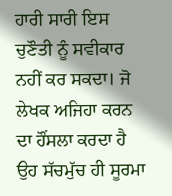ਹਾਰੀ ਸਾਰੀ ਇਸ ਚੁਣੌਤੀ ਨੂੰ ਸਵੀਕਾਰ ਨਹੀਂ ਕਰ ਸਕਦਾ। ਜੋ ਲੇਖਕ ਅਜਿਹਾ ਕਰਨ ਦਾ ਹੌਂਸਲਾ ਕਰਦਾ ਹੈ ਉਹ ਸੱਚਮੁੱਚ ਹੀ ਸੂਰਮਾ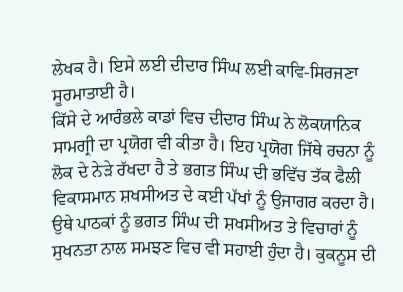ਲੇਖਕ ਹੈ। ਇਸੇ ਲਈ ਦੀਦਾਰ ਸਿੰਘ ਲਈ ਕਾਵਿ-ਸਿਰਜਣਾ ਸੂਰਮਾਤਾਈ ਹੈ।
ਕਿੱਸੇ ਦੇ ਆਰੰਭਲੇ ਕਾਡਾਂ ਵਿਚ ਦੀਦਾਰ ਸਿੰਘ ਨੇ ਲੋਕਯਾਨਿਕ ਸਾਮਗ੍ਰੀ ਦਾ ਪ੍ਰਯੋਗ ਵੀ ਕੀਤਾ ਹੈ। ਇਹ ਪ੍ਰਯੋਗ ਜਿੱਥੇ ਰਚਨਾ ਨੂੰ ਲੋਕ ਦੇ ਨੇੜੇ ਰੱਖਦਾ ਹੈ ਤੇ ਭਗਤ ਸਿੰਘ ਦੀ ਭਵਿੱਚ ਤੱਕ ਫੈਲੀ ਵਿਕਾਸਮਾਨ ਸ਼ਖਸੀਅਤ ਦੇ ਕਈ ਪੱਖਾਂ ਨੂੰ ਉਜਾਗਰ ਕਰਦਾ ਹੈ। ਉਥੇ ਪਾਠਕਾਂ ਨੂੰ ਭਗਤ ਸਿੰਘ ਦੀ ਸ਼ਖਸੀਅਤ ਤੇ ਵਿਚਾਰਾਂ ਨੂੰ ਸੁਖਨਤਾ ਨਾਲ ਸਮਝਣ ਵਿਚ ਵੀ ਸਹਾਈ ਹੁੰਦਾ ਹੈ। ਕੁਕਨੂਸ ਦੀ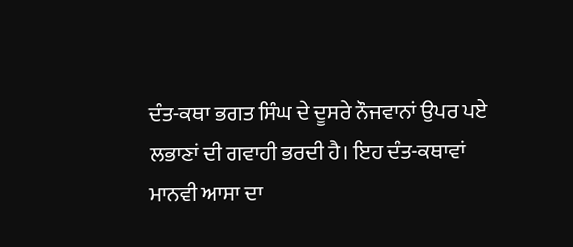ਦੰਤ-ਕਥਾ ਭਗਤ ਸਿੰਘ ਦੇ ਦੂਸਰੇ ਨੌਜਵਾਨਾਂ ਉਪਰ ਪਏ ਲਭਾਣਾਂ ਦੀ ਗਵਾਹੀ ਭਰਦੀ ਹੈ। ਇਹ ਦੰਤ-ਕਥਾਵਾਂ ਮਾਨਵੀ ਆਸਾ ਦਾ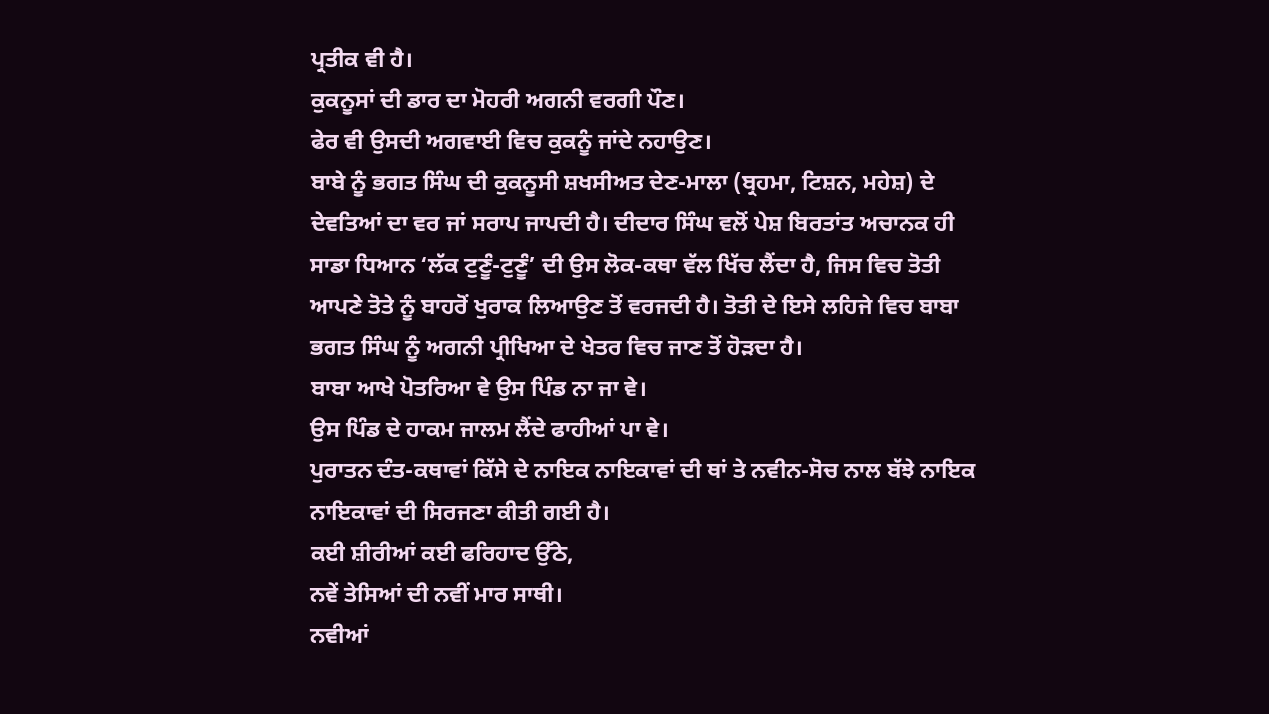ਪ੍ਰਤੀਕ ਵੀ ਹੈ।
ਕੁਕਨੂਸਾਂ ਦੀ ਡਾਰ ਦਾ ਮੋਹਰੀ ਅਗਨੀ ਵਰਗੀ ਪੌਣ।
ਫੇਰ ਵੀ ਉਸਦੀ ਅਗਵਾਈ ਵਿਚ ਕੁਕਨੂੰ ਜਾਂਦੇ ਨਹਾਉਣ।
ਬਾਬੇ ਨੂੰ ਭਗਤ ਸਿੰਘ ਦੀ ਕੁਕਨੂਸੀ ਸ਼ਖਸੀਅਤ ਦੇਣ-ਮਾਲਾ (ਬ੍ਰਹਮਾ, ਟਿਸ਼ਨ, ਮਹੇਸ਼) ਦੇ ਦੇਵਤਿਆਂ ਦਾ ਵਰ ਜਾਂ ਸਰਾਪ ਜਾਪਦੀ ਹੈ। ਦੀਦਾਰ ਸਿੰਘ ਵਲੋਂ ਪੇਸ਼ ਬਿਰਤਾਂਤ ਅਚਾਨਕ ਹੀ ਸਾਡਾ ਧਿਆਨ ‘ਲੱਕ ਟੁਣੂੰ-ਟੁਣੂੰ’ ਦੀ ਉਸ ਲੋਕ-ਕਥਾ ਵੱਲ ਖਿੱਚ ਲੈਂਦਾ ਹੈ, ਜਿਸ ਵਿਚ ਤੋਤੀ ਆਪਣੇ ਤੋਤੇ ਨੂੰ ਬਾਹਰੋਂ ਖੁਰਾਕ ਲਿਆਉਣ ਤੋਂ ਵਰਜਦੀ ਹੈ। ਤੋਤੀ ਦੇ ਇਸੇ ਲਹਿਜੇ ਵਿਚ ਬਾਬਾ ਭਗਤ ਸਿੰਘ ਨੂੰ ਅਗਨੀ ਪ੍ਰੀਖਿਆ ਦੇ ਖੇਤਰ ਵਿਚ ਜਾਣ ਤੋਂ ਹੋੜਦਾ ਹੈ।
ਬਾਬਾ ਆਖੇ ਪੋਤਰਿਆ ਵੇ ਉਸ ਪਿੰਡ ਨਾ ਜਾ ਵੇ।
ਉਸ ਪਿੰਡ ਦੇ ਹਾਕਮ ਜਾਲਮ ਲੈਂਦੇ ਫਾਹੀਆਂ ਪਾ ਵੇ।
ਪੁਰਾਤਨ ਦੰਤ-ਕਥਾਵਾਂ ਕਿੱਸੇ ਦੇ ਨਾਇਕ ਨਾਇਕਾਵਾਂ ਦੀ ਥਾਂ ਤੇ ਨਵੀਨ-ਸੋਚ ਨਾਲ ਬੱਝੇ ਨਾਇਕ ਨਾਇਕਾਵਾਂ ਦੀ ਸਿਰਜਣਾ ਕੀਤੀ ਗਈ ਹੈ।
ਕਈ ਸ਼ੀਰੀਆਂ ਕਈ ਫਰਿਹਾਦ ਉੱਠੇ,
ਨਵੇਂ ਤੇਸਿਆਂ ਦੀ ਨਵੀਂ ਮਾਰ ਸਾਥੀ।
ਨਵੀਆਂ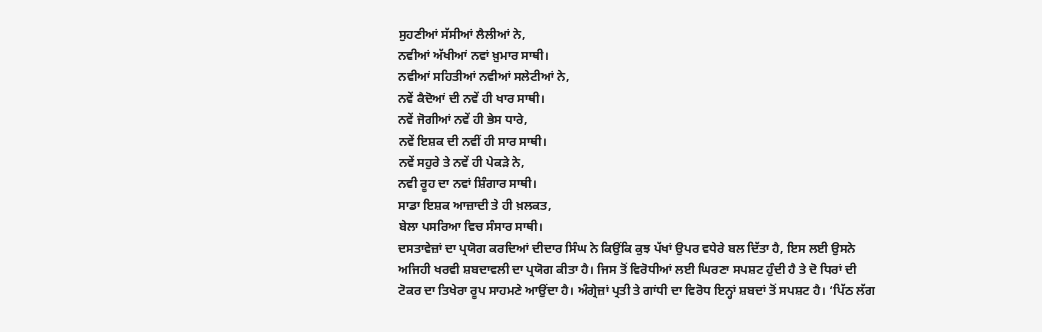ਸੁਹਣੀਆਂ ਸੱਸੀਆਂ ਲੈਲੀਆਂ ਨੇ,
ਨਵੀਆਂ ਅੱਖੀਆਂ ਨਵਾਂ ਖ਼ੁਮਾਰ ਸਾਥੀ।
ਨਵੀਆਂ ਸਹਿਤੀਆਂ ਨਵੀਆਂ ਸਲੇਟੀਆਂ ਨੇ,
ਨਵੇਂ ਕੈਦੋਆਂ ਦੀ ਨਵੇਂ ਹੀ ਖਾਰ ਸਾਥੀ।
ਨਵੇਂ ਜੋਗੀਆਂ ਨਵੇਂ ਹੀ ਭੇਸ ਧਾਰੇ,
ਨਵੇਂ ਇਸ਼ਕ ਦੀ ਨਵੀਂ ਹੀ ਸਾਰ ਸਾਥੀ।
ਨਵੇਂ ਸਹੁਰੇ ਤੇ ਨਵੇਂ ਹੀ ਪੇਕੜੇ ਨੇ,
ਨਵੀ ਰੂਹ ਦਾ ਨਵਾਂ ਸ਼ਿੰਗਾਰ ਸਾਥੀ।
ਸਾਡਾ ਇਸ਼ਕ ਆਜ਼ਾਦੀ ਤੇ ਹੀ ਖ਼ਲਕਤ,
ਬੇਲਾ ਪਸਰਿਆ ਵਿਚ ਸੰਸਾਰ ਸਾਥੀ।
ਦਸਤਾਵੇਜ਼ਾਂ ਦਾ ਪ੍ਰਯੋਗ ਕਰਦਿਆਂ ਦੀਦਾਰ ਸਿੰਘ ਨੇ ਕਿਉਂਕਿ ਕੁਝ ਪੱਖਾਂ ਉਪਰ ਵਧੇਰੇ ਬਲ ਦਿੱਤਾ ਹੈ, ਇਸ ਲਈ ਉਸਨੇ ਅਜਿਹੀ ਖਰਵੀ ਸ਼ਬਦਾਵਲੀ ਦਾ ਪ੍ਰਯੋਗ ਕੀਤਾ ਹੈ। ਜਿਸ ਤੋਂ ਵਿਰੋਧੀਆਂ ਲਈ ਘਿਰਣਾ ਸਪਸ਼ਟ ਹੁੰਦੀ ਹੈ ਤੇ ਦੋ ਧਿਰਾਂ ਦੀ ਟੋਕਰ ਦਾ ਤਿਖੇਰਾ ਰੂਪ ਸਾਹਮਣੇ ਆਉਂਦਾ ਹੈ। ਅੰਗ੍ਰੇਜ਼ਾਂ ਪ੍ਰਤੀ ਤੇ ਗਾਂਧੀ ਦਾ ਵਿਰੋਧ ਇਨ੍ਹਾਂ ਸ਼ਬਦਾਂ ਤੋਂ ਸਪਸ਼ਟ ਹੈ। ‘ਪਿੱਠ ਲੱਗ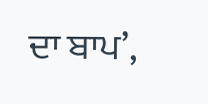ਦਾ ਬਾਪ’,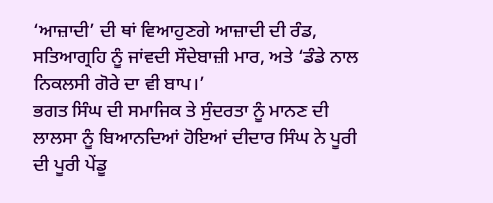‘ਆਜ਼ਾਦੀ’ ਦੀ ਥਾਂ ਵਿਆਹੁਣਗੇ ਆਜ਼ਾਦੀ ਦੀ ਰੰਡ, ਸਤਿਆਗ੍ਰਹਿ ਨੂੰ ਜਾਂਵਦੀ ਸੌਦੇਬਾਜ਼ੀ ਮਾਰ, ਅਤੇ ‘ਡੰਡੇ ਨਾਲ ਨਿਕਲਸੀ ਗੋਰੇ ਦਾ ਵੀ ਬਾਪ।’
ਭਗਤ ਸਿੰਘ ਦੀ ਸਮਾਜਿਕ ਤੇ ਸੁੰਦਰਤਾ ਨੂੰ ਮਾਨਣ ਦੀ ਲਾਲਸਾ ਨੂੰ ਬਿਆਨਦਿਆਂ ਹੋਇਆਂ ਦੀਦਾਰ ਸਿੰਘ ਨੇ ਪੂਰੀ ਦੀ ਪੂਰੀ ਪੇਂਡੂ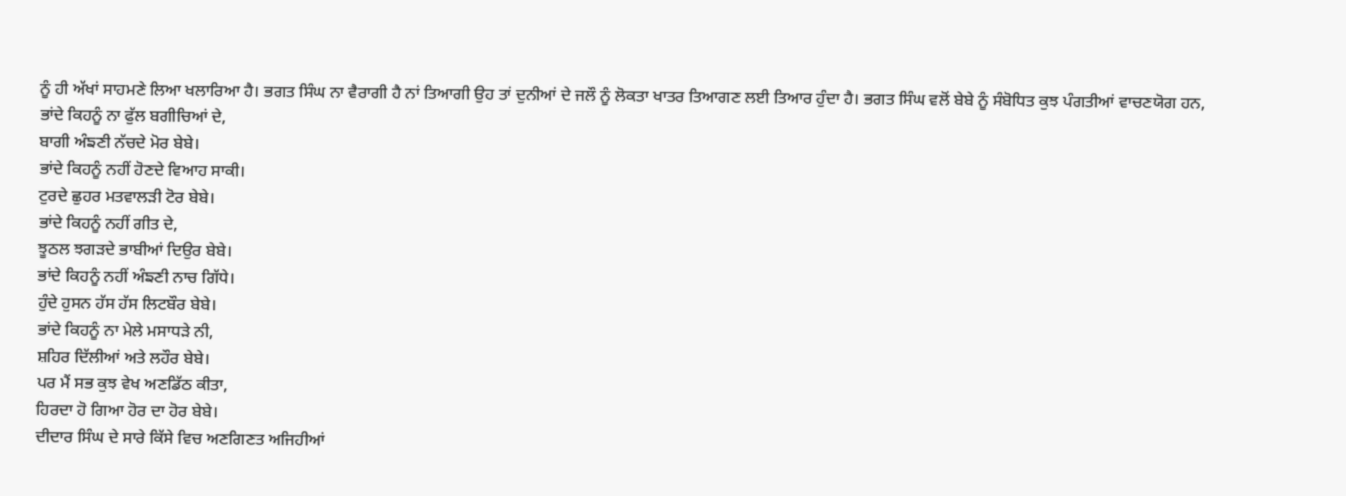ਨੂੰ ਹੀ ਅੱਖਾਂ ਸਾਹਮਣੇ ਲਿਆ ਖਲਾਰਿਆ ਹੈ। ਭਗਤ ਸਿੰਘ ਨਾ ਵੈਰਾਗੀ ਹੈ ਨਾਂ ਤਿਆਗੀ ਉਹ ਤਾਂ ਦੁਨੀਆਂ ਦੇ ਜਲੌ ਨੂੰ ਲੋਕਤਾ ਖਾਤਰ ਤਿਆਗਣ ਲਈ ਤਿਆਰ ਹੁੰਦਾ ਹੈ। ਭਗਤ ਸਿੰਘ ਵਲੋਂ ਬੇਬੇ ਨੂੰ ਸੰਬੋਧਿਤ ਕੁਝ ਪੰਗਤੀਆਂ ਵਾਚਣਯੋਗ ਹਨ,
ਭਾਂਦੇ ਕਿਹਨੂੰ ਨਾ ਫੁੱਲ ਬਗੀਚਿਆਂ ਦੇ,
ਬਾਗੀ ਅੰਙਣੀ ਨੱਚਦੇ ਮੋਰ ਬੇਬੇ।
ਭਾਂਦੇ ਕਿਹਨੂੰ ਨਹੀਂ ਹੋਣਦੇ ਵਿਆਹ ਸਾਕੀ।
ਟੁਰਦੇ ਛੁਹਰ ਮਤਵਾਲੜੀ ਟੋਰ ਬੇਬੇ।
ਭਾਂਦੇ ਕਿਹਨੂੰ ਨਹੀਂ ਗੀਤ ਦੇ,
ਝੂਠਲ ਝਗੜਦੇ ਭਾਬੀਆਂ ਦਿਉਰ ਬੇਬੇ।
ਭਾਂਦੇ ਕਿਹਨੂੰ ਨਹੀਂ ਅੰਙਣੀ ਨਾਚ ਗਿੱਧੇ।
ਹੁੰਦੇ ਹੁਸਨ ਹੱਸ ਹੱਸ ਲਿਟਬੌਰ ਬੇਬੇ।
ਭਾਂਦੇ ਕਿਹਨੂੰ ਨਾ ਮੇਲੇ ਮਸਾਧੜੇ ਨੀ,
ਸ਼ਹਿਰ ਦਿੱਲੀਆਂ ਅਤੇ ਲਹੌਰ ਬੇਬੇ।
ਪਰ ਮੈਂ ਸਭ ਕੁਝ ਵੇਖ ਅਣਡਿੱਠ ਕੀਤਾ,
ਹਿਰਦਾ ਹੋ ਗਿਆ ਹੋਰ ਦਾ ਹੋਰ ਬੇਬੇ।
ਦੀਦਾਰ ਸਿੰਘ ਦੇ ਸਾਰੇ ਕਿੱਸੇ ਵਿਚ ਅਣਗਿਣਤ ਅਜਿਹੀਆਂ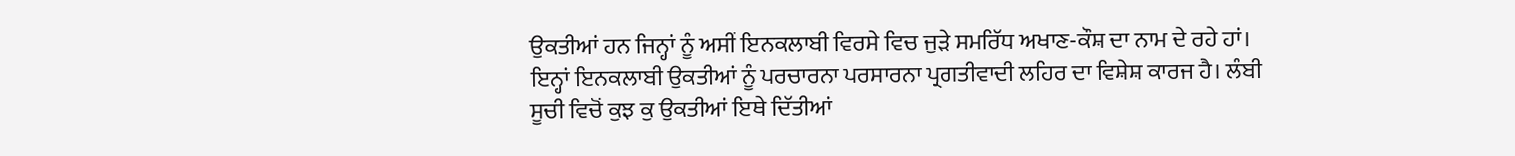ਉਕਤੀਆਂ ਹਨ ਜਿਨ੍ਹਾਂ ਨੂੰ ਅਸੀਂ ਇਨਕਲਾਬੀ ਵਿਰਸੇ ਵਿਚ ਜੁੜੇ ਸਮਰਿੱਧ ਅਖਾਣ-ਕੌਸ਼ ਦਾ ਨਾਮ ਦੇ ਰਹੇ ਹਾਂ। ਇਨ੍ਹਾਂ ਇਨਕਲਾਬੀ ਉਕਤੀਆਂ ਨੂੰ ਪਰਚਾਰਨਾ ਪਰਸਾਰਨਾ ਪ੍ਰਗਤੀਵਾਦੀ ਲਹਿਰ ਦਾ ਵਿਸ਼ੇਸ਼ ਕਾਰਜ ਹੈ। ਲੰਬੀ ਸੂਚੀ ਵਿਚੋਂ ਕੁਝ ਕੁ ਉਕਤੀਆਂ ਇਥੇ ਦਿੱਤੀਆਂ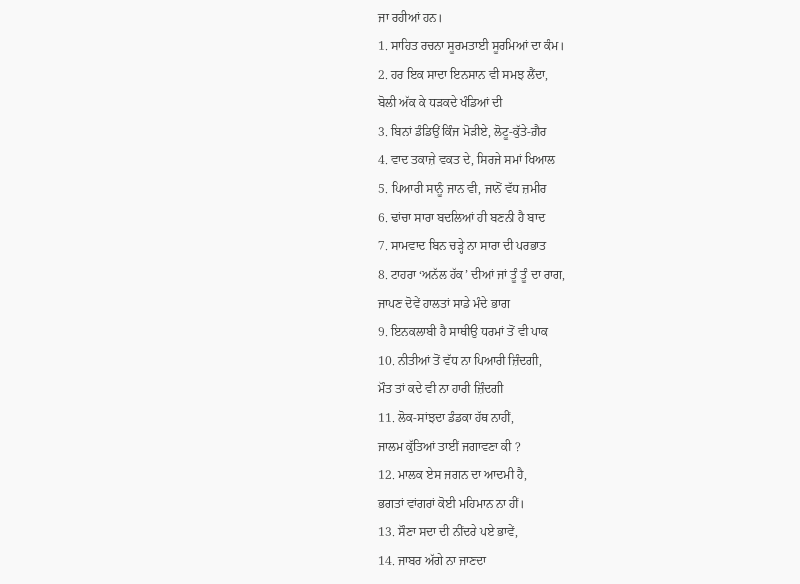ਜਾ ਰਹੀਆਂ ਹਨ।
1. ਸਾਹਿਤ ਰਚਨਾ ਸੂਰਮਤਾਈ ਸੂਰਮਿਆਂ ਦਾ ਕੰਮ।
2. ਹਰ ਇਕ ਸਾਦਾ ਇਨਸਾਨ ਵੀ ਸਮਝ ਲੈਂਦਾ,
ਬੋਲੀ ਅੱਕ ਕੇ ਧੜਕਦੇ ਖੰਡਿਆਂ ਦੀ
3. ਬਿਨਾਂ ਡੰਡਿਉਂ ਕਿੰਜ ਮੋੜੀਏ, ਲੋਟੂ-ਕੁੱਤੇ-ਗ਼ੈਰ
4. ਵਾਦ ਤਕਾਜ਼ੇ ਵਕਤ ਦੇ, ਸਿਰਜੇ ਸਮਾਂ ਖਿਆਲ
5. ਪਿਆਰੀ ਸਾਨੂੰ ਜਾਨ ਵੀ, ਜਾਨੋਂ ਵੱਧ ਜ਼ਮੀਰ
6. ਢਾਂਚਾ ਸਾਰਾ ਬਦਲਿਆਂ ਹੀ ਬਣਨੀ ਹੈ ਬਾਦ
7. ਸਾਮਵਾਦ ਬਿਨ ਚੜ੍ਹੇ ਨਾ ਸਾਰਾ ਦੀ ਪਰਭਾਤ
8. ਟਾਹਰਾ ‘ਅਨੱਲ ਹੱਕ’ ਦੀਆਂ ਜਾਂ ਤੂੰ ਤੂੰ ਦਾ ਰਾਗ,
ਜਾਪਣ ਦੋਵੇਂ ਹਾਲਤਾਂ ਸਾਡੇ ਮੰਦੇ ਭਾਗ
9. ਇਨਕਲਾਬੀ ਹੈ ਸਾਥੀਉ ਧਰਮਾਂ ਤੋਂ ਵੀ ਪਾਕ
10. ਨੀਤੀਆਂ ਤੋਂ ਵੱਧ ਨਾ ਪਿਆਰੀ ਜ਼ਿੰਦਗੀ,
ਮੌਤ ਤਾਂ ਕਦੇ ਵੀ ਨਾ ਹਾਰੀ ਜ਼ਿੰਦਗੀ
11. ਲੋਕ-ਸਾਂਝਦਾ ਡੰਡਕਾ ਹੱਥ ਨਾਹੀਂ,
ਜਾਲਮ ਕੁੱਤਿਆਂ ਤਾਈਂ ਜਗਾਵਣਾ ਕੀ ?
12. ਮਾਲਕ ਏਸ ਜਗਨ ਦਾ ਆਦਮੀ ਹੈ,
ਭਗਤਾਂ ਵਾਂਗਰਾਂ ਕੋਈ ਮਹਿਮਾਨ ਨਾ ਹੀਂ।
13. ਸੌਣਾ ਸਦਾ ਦੀ ਨੀਂਦਰੇ ਪਏ ਭਾਵੇਂ,
14. ਜਾਬਰ ਅੱਗੇ ਨਾ ਜਾਣਦਾ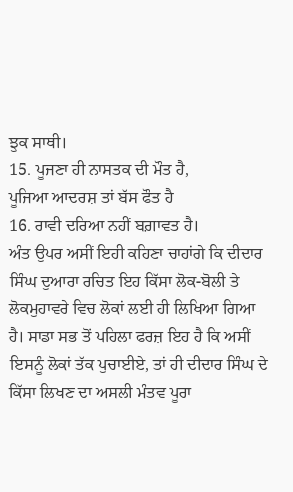ਝੁਕ ਸਾਥੀ।
15. ਪੂਜਣਾ ਹੀ ਨਾਸਤਕ ਦੀ ਮੌਤ ਹੈ,
ਪੂਜਿਆ ਆਦਰਸ਼ ਤਾਂ ਬੱਸ ਫੌਤ ਹੈ
16. ਰਾਵੀ ਦਰਿਆ ਨਹੀਂ ਬਗ਼ਾਵਤ ਹੈ।
ਅੰਤ ਉਪਰ ਅਸੀਂ ਇਹੀ ਕਹਿਣਾ ਚਾਹਾਂਗੇ ਕਿ ਦੀਦਾਰ ਸਿੰਘ ਦੁਆਰਾ ਰਚਿਤ ਇਹ ਕਿੱਸਾ ਲੋਕ-ਬੋਲੀ ਤੇ ਲੋਕਮੁਹਾਵਰੇ ਵਿਚ ਲੋਕਾਂ ਲਈ ਹੀ ਲਿਖਿਆ ਗਿਆ ਹੈ। ਸਾਡਾ ਸਭ ਤੋਂ ਪਹਿਲਾ ਫਰਜ਼ ਇਹ ਹੈ ਕਿ ਅਸੀਂ ਇਸਨੂੰ ਲੋਕਾਂ ਤੱਕ ਪੁਚਾਈਏ, ਤਾਂ ਹੀ ਦੀਦਾਰ ਸਿੰਘ ਦੇ ਕਿੱਸਾ ਲਿਖਣ ਦਾ ਅਸਲੀ ਮੰਤਵ ਪੂਰਾ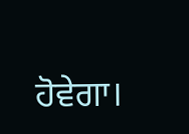ਹੋਵੇਗਾ।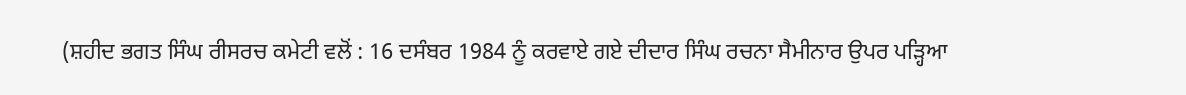(ਸ਼ਹੀਦ ਭਗਤ ਸਿੰਘ ਰੀਸਰਚ ਕਮੇਟੀ ਵਲੋਂ : 16 ਦਸੰਬਰ 1984 ਨੂੰ ਕਰਵਾਏ ਗਏ ਦੀਦਾਰ ਸਿੰਘ ਰਚਨਾ ਸੈਮੀਨਾਰ ਉਪਰ ਪੜ੍ਹਿਆ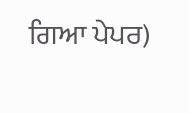ਗਿਆ ਪੇਪਰ)